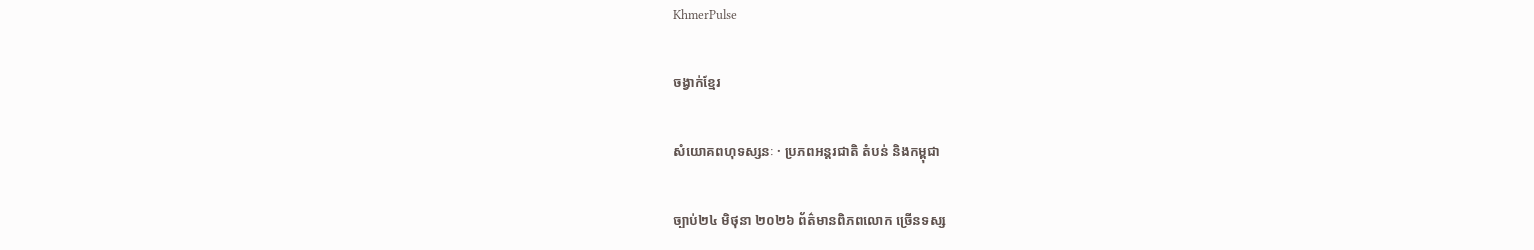KhmerPulse

ចង្វាក់ខ្មែរ

សំយោគពហុទស្សនៈ · ប្រភពអន្តរជាតិ តំបន់ និងកម្ពុជា

ច្បាប់២៤ មិថុនា ២០២៦ ព័ត៌មានពិភពលោក ច្រើនទស្ស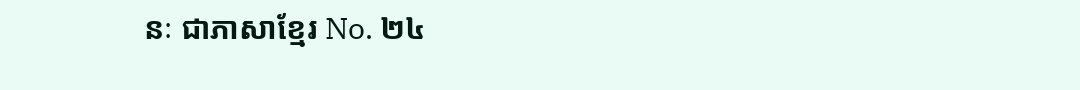នៈ ជាភាសាខ្មែរ No. ២៤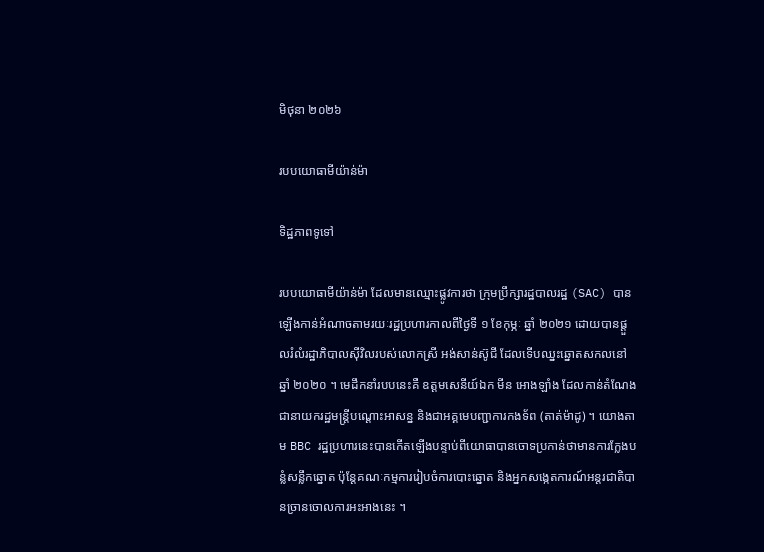មិថុនា ២០២៦

របបយោធាមីយ៉ាន់ម៉ា

ទិដ្ឋភាពទូទៅ

របបយោធាមីយ៉ាន់ម៉ា ដែលមានឈ្មោះផ្លូវការថា ក្រុមប្រឹក្សារដ្ឋបាលរដ្ឋ (SAC) បានឡើងកាន់អំណាចតាមរយៈរដ្ឋប្រហារកាលពីថ្ងៃទី ១ ខែកុម្ភៈ ឆ្នាំ ២០២១ ដោយបានផ្ដួលរំលំរដ្ឋាភិបាលស៊ីវិលរបស់លោកស្រី អង់សាន់ស៊ូជី ដែលទើបឈ្នះឆ្នោតសកលនៅឆ្នាំ ២០២០ ។ មេដឹកនាំរបបនេះគឺ ឧត្ដមសេនីយ៍ឯក មីន អោងឡាំង ដែលកាន់តំណែងជានាយករដ្ឋមន្ត្រីបណ្ដោះអាសន្ន និងជាអគ្គមេបញ្ជាការកងទ័ព (តាត់ម៉ាដូ) ។ យោងតាម BBC រដ្ឋប្រហារនេះបានកើតឡើងបន្ទាប់ពីយោធាបានចោទប្រកាន់ថាមានការក្លែងបន្លំសន្លឹកឆ្នោត ប៉ុន្តែគណៈកម្មការរៀបចំការបោះឆ្នោត និងអ្នកសង្កេតការណ៍អន្តរជាតិបានច្រានចោលការអះអាងនេះ ។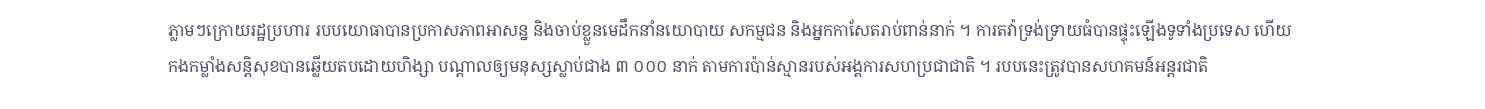ភ្លាមៗក្រោយរដ្ឋប្រហារ របបយោធាបានប្រកាសភាពអាសន្ន និងចាប់ខ្លួនមេដឹកនាំនយោបាយ សកម្មជន និងអ្នកកាសែតរាប់ពាន់នាក់ ។ ការតវ៉ាទ្រង់ទ្រាយធំបានផ្ទុះឡើងទូទាំងប្រទេស ហើយកងកម្លាំងសន្តិសុខបានឆ្លើយតបដោយហិង្សា បណ្ដាលឲ្យមនុស្សស្លាប់ជាង ៣ ០០០ នាក់ តាមការប៉ាន់ស្មានរបស់អង្គការសហប្រជាជាតិ ។ របបនេះត្រូវបានសហគមន៍អន្តរជាតិ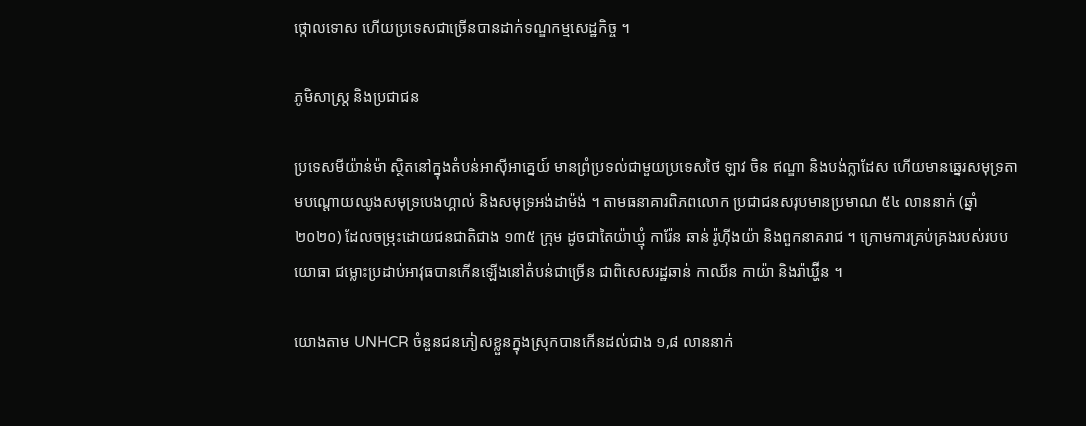ថ្កោលទោស ហើយប្រទេសជាច្រើនបានដាក់ទណ្ឌកម្មសេដ្ឋកិច្ច ។

ភូមិសាស្ត្រ និងប្រជាជន

ប្រទេសមីយ៉ាន់ម៉ា ស្ថិតនៅក្នុងតំបន់អាស៊ីអាគ្នេយ៍ មានព្រំប្រទល់ជាមួយប្រទេសថៃ ឡាវ ចិន ឥណ្ឌា និងបង់ក្លាដែស ហើយមានឆ្នេរសមុទ្រតាមបណ្ដោយឈូងសមុទ្របេងហ្គាល់ និងសមុទ្រអង់ដាម៉ង់ ។ តាមធនាគារពិភពលោក ប្រជាជនសរុបមានប្រមាណ ៥៤ លាននាក់ (ឆ្នាំ ២០២០) ដែលចម្រុះដោយជនជាតិជាង ១៣៥ ក្រុម ដូចជាតៃយ៉ាឃ្មុំ ការ៉ែន ឆាន់ រ៉ូហ៊ីងយ៉ា និងពួកនាគរាជ ។ ក្រោមការគ្រប់គ្រងរបស់របបយោធា ជម្លោះប្រដាប់អាវុធបានកើនឡើងនៅតំបន់ជាច្រើន ជាពិសេសរដ្ឋឆាន់ កាឈីន កាយ៉ា និងរ៉ាឃ្ហ៊ីន ។

យោងតាម UNHCR ចំនួនជនភៀសខ្លួនក្នុងស្រុកបានកើនដល់ជាង ១,៨ លាននាក់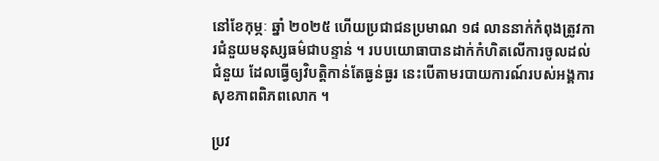នៅខែកុម្ភៈ ឆ្នាំ ២០២៥ ហើយប្រជាជនប្រមាណ ១៨ លាននាក់កំពុងត្រូវការជំនួយមនុស្សធម៌ជាបន្ទាន់ ។ របបយោធាបានដាក់កំហិតលើការចូលដល់ជំនួយ ដែលធ្វើឲ្យវិបត្តិកាន់តែធ្ងន់ធ្ងរ នេះបើតាមរបាយការណ៍របស់អង្គការសុខភាពពិភពលោក ។

ប្រវ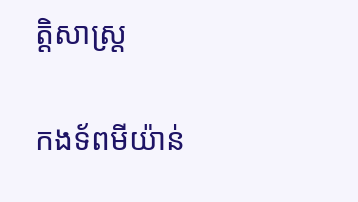ត្តិសាស្ត្រ

កងទ័ពមីយ៉ាន់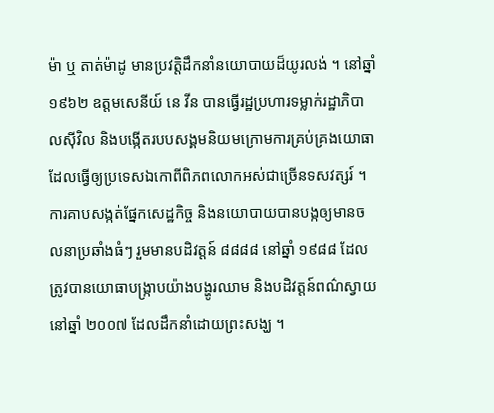ម៉ា ឬ តាត់ម៉ាដូ មានប្រវត្តិដឹកនាំនយោបាយដ៏យូរលង់ ។ នៅឆ្នាំ ១៩៦២ ឧត្ដមសេនីយ៍ នេ វីន បានធ្វើរដ្ឋប្រហារទម្លាក់រដ្ឋាភិបាលស៊ីវិល និងបង្កើតរបបសង្គមនិយមក្រោមការគ្រប់គ្រងយោធា ដែលធ្វើឲ្យប្រទេសឯកោពីពិភពលោកអស់ជាច្រើនទសវត្សរ៍ ។ ការគាបសង្កត់ផ្នែកសេដ្ឋកិច្ច និងនយោបាយបានបង្កឲ្យមានចលនាប្រឆាំងធំៗ រួមមានបដិវត្តន៍ ៨៨៨៨ នៅឆ្នាំ ១៩៨៨ ដែលត្រូវបានយោធាបង្ក្រាបយ៉ាងបង្ហូរឈាម និងបដិវត្តន៍ពណ៌ស្វាយនៅឆ្នាំ ២០០៧ ដែលដឹកនាំដោយព្រះសង្ឃ ។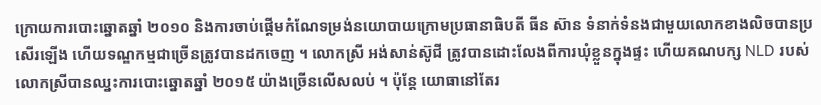ក្រោយការបោះឆ្នោតឆ្នាំ ២០១០ និងការចាប់ផ្ដើមកំណែទម្រង់នយោបាយក្រោមប្រធានាធិបតី ធីន ស៊ាន ទំនាក់ទំនងជាមួយលោកខាងលិចបានប្រសើរឡើង ហើយទណ្ឌកម្មជាច្រើនត្រូវបានដកចេញ ។ លោកស្រី អង់សាន់ស៊ូជី ត្រូវបានដោះលែងពីការឃុំខ្លួនក្នុងផ្ទះ ហើយគណបក្ស NLD របស់លោកស្រីបានឈ្នះការបោះឆ្នោតឆ្នាំ ២០១៥ យ៉ាងច្រើនលើសលប់ ។ ប៉ុន្តែ យោធានៅតែរ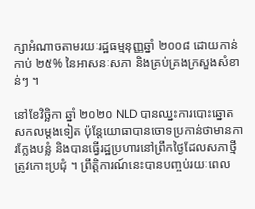ក្សាអំណាចតាមរយៈរដ្ឋធម្មនុញ្ញឆ្នាំ ២០០៨ ដោយកាន់កាប់ ២៥% នៃអាសនៈសភា និងគ្រប់គ្រងក្រសួងសំខាន់ៗ ។

នៅខែវិច្ឆិកា ឆ្នាំ ២០២០ NLD បានឈ្នះការបោះឆ្នោតសកលម្ដងទៀត ប៉ុន្តែយោធាបានចោទប្រកាន់ថាមានការក្លែងបន្លំ និងបានធ្វើរដ្ឋប្រហារនៅព្រឹកថ្ងៃដែលសភាថ្មីត្រូវកោះប្រជុំ ។ ព្រឹត្តិការណ៍នេះបានបញ្ចប់រយៈពេល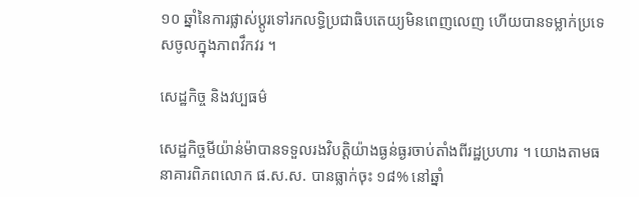១០ ឆ្នាំនៃការផ្លាស់ប្ដូរទៅរកលទ្ធិប្រជាធិបតេយ្យមិនពេញលេញ ហើយបានទម្លាក់ប្រទេសចូលក្នុងភាពវឹកវរ ។

សេដ្ឋកិច្ច និងវប្បធម៌

សេដ្ឋកិច្ចមីយ៉ាន់ម៉ាបានទទួលរងវិបត្តិយ៉ាងធ្ងន់ធ្ងរចាប់តាំងពីរដ្ឋប្រហារ ។ យោងតាមធនាគារពិភពលោក ផ.ស.ស. បានធ្លាក់ចុះ ១៨% នៅឆ្នាំ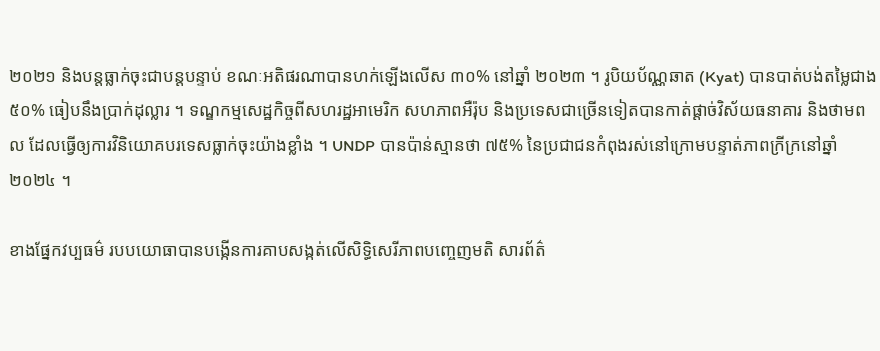២០២១ និងបន្តធ្លាក់ចុះជាបន្តបន្ទាប់ ខណៈអតិផរណាបានហក់ឡើងលើស ៣០% នៅឆ្នាំ ២០២៣ ។ រូបិយប័ណ្ណឆាត (Kyat) បានបាត់បង់តម្លៃជាង ៥០% ធៀបនឹងប្រាក់ដុល្លារ ។ ទណ្ឌកម្មសេដ្ឋកិច្ចពីសហរដ្ឋអាមេរិក សហភាពអឺរ៉ុប និងប្រទេសជាច្រើនទៀតបានកាត់ផ្ដាច់វិស័យធនាគារ និងថាមពល ដែលធ្វើឲ្យការវិនិយោគបរទេសធ្លាក់ចុះយ៉ាងខ្លាំង ។ UNDP បានប៉ាន់ស្មានថា ៧៥% នៃប្រជាជនកំពុងរស់នៅក្រោមបន្ទាត់ភាពក្រីក្រនៅឆ្នាំ ២០២៤ ។

ខាងផ្នែកវប្បធម៌ របបយោធាបានបង្កើនការគាបសង្កត់លើសិទ្ធិសេរីភាពបញ្ចេញមតិ សារព័ត៌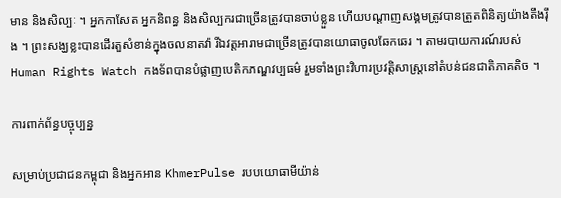មាន និងសិល្បៈ ។ អ្នកកាសែត អ្នកនិពន្ធ និងសិល្បករជាច្រើនត្រូវបានចាប់ខ្លួន ហើយបណ្ដាញសង្គមត្រូវបានត្រួតពិនិត្យយ៉ាងតឹងរ៉ឹង ។ ព្រះសង្ឃខ្លះបានដើរតួសំខាន់ក្នុងចលនាតវ៉ា រីឯវត្តអារាមជាច្រើនត្រូវបានយោធាចូលឆែកឆេរ ។ តាមរបាយការណ៍របស់ Human Rights Watch កងទ័ពបានបំផ្លាញបេតិកភណ្ឌវប្បធម៌ រួមទាំងព្រះវិហារប្រវត្តិសាស្ត្រនៅតំបន់ជនជាតិភាគតិច ។

ការពាក់ព័ន្ធបច្ចុប្បន្ន

សម្រាប់ប្រជាជនកម្ពុជា និងអ្នកអាន KhmerPulse របបយោធាមីយ៉ាន់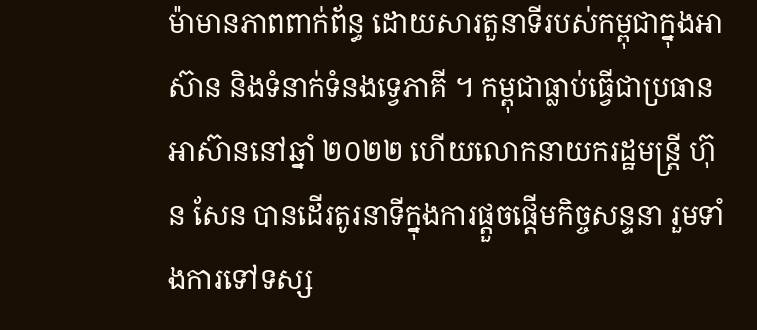ម៉ាមានភាពពាក់ព័ន្ធ ដោយសារតួនាទីរបស់កម្ពុជាក្នុងអាស៊ាន និងទំនាក់ទំនងទ្វេភាគី ។ កម្ពុជាធ្លាប់ធ្វើជាប្រធានអាស៊ាននៅឆ្នាំ ២០២២ ហើយលោកនាយករដ្ឋមន្ត្រី ហ៊ុន សែន បានដើរតូរនាទីក្នុងការផ្ដួចផ្ដើមកិច្ចសន្ទនា រួមទាំងការទៅទស្ស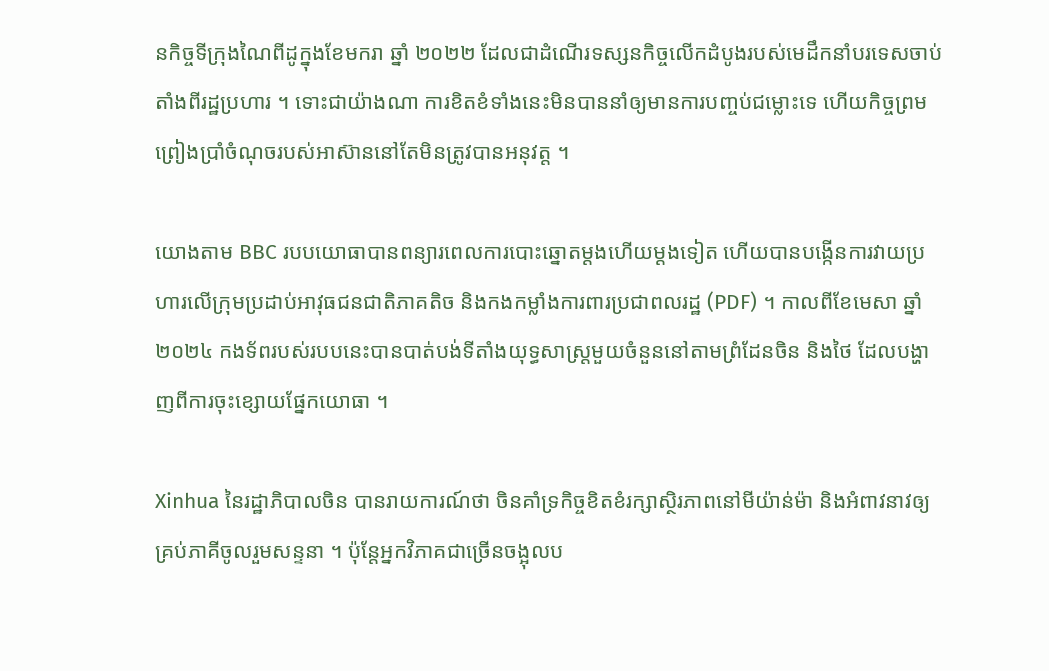នកិច្ចទីក្រុងណៃពីដូក្នុងខែមករា ឆ្នាំ ២០២២ ដែលជាដំណើរទស្សនកិច្ចលើកដំបូងរបស់មេដឹកនាំបរទេសចាប់តាំងពីរដ្ឋប្រហារ ។ ទោះជាយ៉ាងណា ការខិតខំទាំងនេះមិនបាននាំឲ្យមានការបញ្ចប់ជម្លោះទេ ហើយកិច្ចព្រមព្រៀងប្រាំចំណុចរបស់អាស៊ាននៅតែមិនត្រូវបានអនុវត្ត ។

យោងតាម BBC របបយោធាបានពន្យារពេលការបោះឆ្នោតម្ដងហើយម្ដងទៀត ហើយបានបង្កើនការវាយប្រហារលើក្រុមប្រដាប់អាវុធជនជាតិភាគតិច និងកងកម្លាំងការពារប្រជាពលរដ្ឋ (PDF) ។ កាលពីខែមេសា ឆ្នាំ ២០២៤ កងទ័ពរបស់របបនេះបានបាត់បង់ទីតាំងយុទ្ធសាស្ត្រមួយចំនួននៅតាមព្រំដែនចិន និងថៃ ដែលបង្ហាញពីការចុះខ្សោយផ្នែកយោធា ។

Xinhua នៃរដ្ឋាភិបាលចិន បានរាយការណ៍ថា ចិនគាំទ្រកិច្ចខិតខំរក្សាស្ថិរភាពនៅមីយ៉ាន់ម៉ា និងអំពាវនាវឲ្យគ្រប់ភាគីចូលរួមសន្ទនា ។ ប៉ុន្តែអ្នកវិភាគជាច្រើនចង្អុលប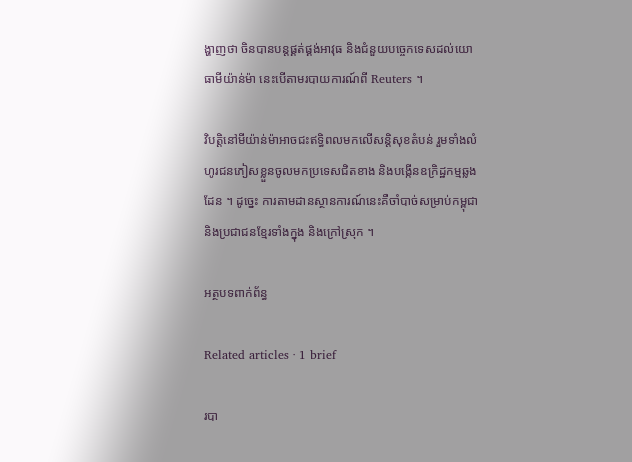ង្ហាញថា ចិនបានបន្តផ្គត់ផ្គង់អាវុធ និងជំនួយបច្ចេកទេសដល់យោធាមីយ៉ាន់ម៉ា នេះបើតាមរបាយការណ៍ពី Reuters ។

វិបត្តិនៅមីយ៉ាន់ម៉ាអាចជះឥទ្ធិពលមកលើសន្តិសុខតំបន់ រួមទាំងលំហូរជនភៀសខ្លួនចូលមកប្រទេសជិតខាង និងបង្កើនឧក្រិដ្ឋកម្មឆ្លងដែន ។ ដូច្នេះ ការតាមដានស្ថានការណ៍នេះគឺចាំបាច់សម្រាប់កម្ពុជា និងប្រជាជនខ្មែរទាំងក្នុង និងក្រៅស្រុក ។

អត្ថបទពាក់ព័ន្ធ

Related articles · 1 brief

របា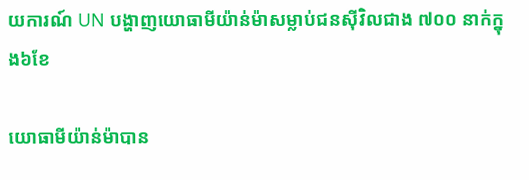យការណ៍ UN បង្ហាញយោធាមីយ៉ាន់ម៉ាសម្លាប់ជនស៊ីវិលជាង ៧០០ នាក់ក្នុង៦ខែ

យោធាមីយ៉ាន់ម៉ាបាន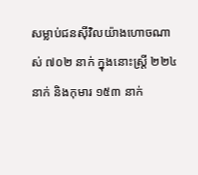សម្លាប់ជនស៊ីវិលយ៉ាងហោចណាស់ ៧០២ នាក់ ក្នុងនោះស្ត្រី ២២៤ នាក់ និងកុមារ ១៥៣ នាក់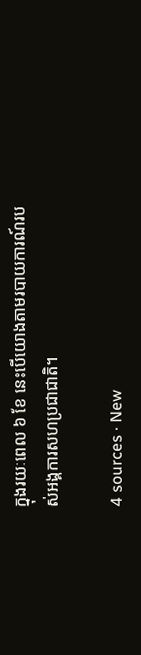ក្នុងរយៈពេល ៦ ខែ នេះបើយោងតាមរបាយការណ៍របស់អង្គការសហប្រជាជាតិ។

4 sources · New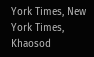York Times, New York Times, Khaosod